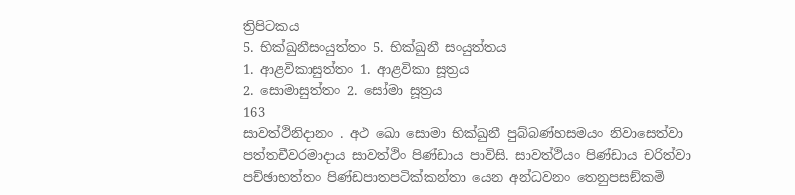ත්‍රිපිටකය
5. භික්ඛුනීසංයුත්තං 5. භික්ඛුනී සංයුත්තය
1. ආළවිකාසුත්තං 1. ආළවිකා සූත්‍රය
2. සොමාසුත්තං 2. සෝමා සූත්‍රය
163
සාවත්ථිනිදානං . අථ ඛො සොමා භික්ඛුනී පුබ්බණ්හසමයං නිවාසෙත්වා පත්තචීවරමාදාය සාවත්ථිං පිණ්ඩාය පාවිසි. සාවත්ථියං පිණ්ඩාය චරිත්වා පච්ඡාභත්තං පිණ්ඩපාතපටික්කන්තා යෙන අන්ධවනං තෙනුපසඞ්කමි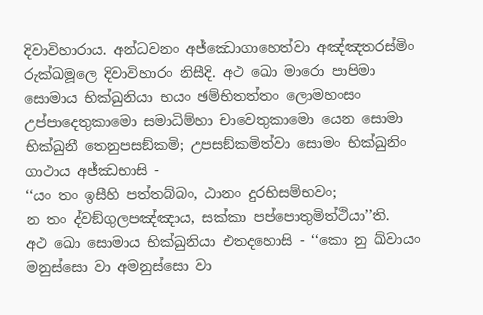දිවාවිහාරාය. අන්ධවනං අජ්ඣොගාහෙත්වා අඤ්ඤතරස්මිං රුක්ඛමූලෙ දිවාවිහාරං නිසීදි. අථ ඛො මාරො පාපිමා සොමාය භික්ඛුනියා භයං ඡම්භිතත්තං ලොමහංසං උප්පාදෙතුකාමො සමාධිම්හා චාවෙතුකාමො යෙන සොමා භික්ඛුනී තෙනුපසඞ්කමි; උපසඞ්කමිත්වා සොමං භික්ඛුනිං ගාථාය අජ්ඣභාසි -
‘‘යං තං ඉසීහි පත්තබ්බං, ඨානං දුරභිසම්භවං;
න තං ද්වඞ්ගුලපඤ්ඤාය, සක්කා පප්පොතුමිත්ථියා’’ති.
අථ ඛො සොමාය භික්ඛුනියා එතදහොසි - ‘‘කො නු ඛ්වායං මනුස්සො වා අමනුස්සො වා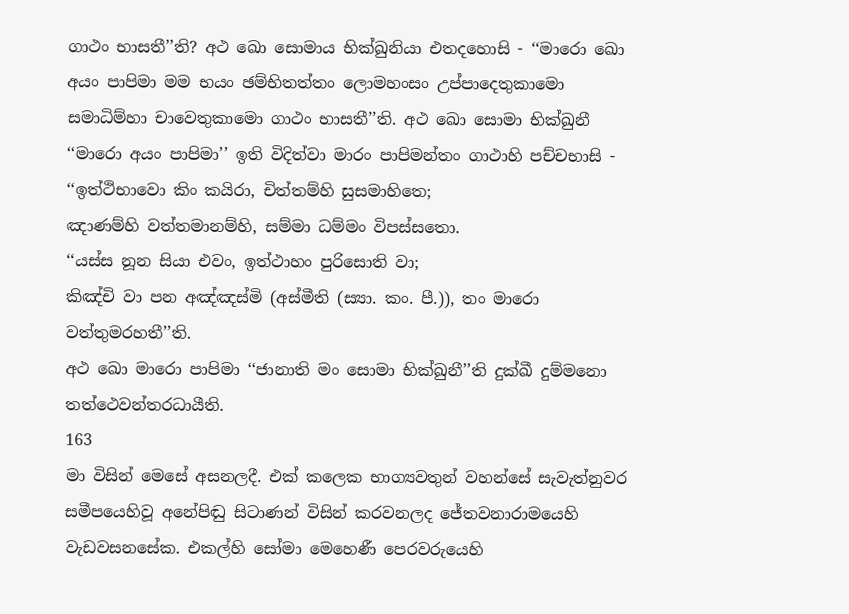ගාථං භාසතී’’ති? අථ ඛො සොමාය භික්ඛුනියා එතදහොසි - ‘‘මාරො ඛො අයං පාපිමා මම භයං ඡම්භිතත්තං ලොමහංසං උප්පාදෙතුකාමො සමාධිම්හා චාවෙතුකාමො ගාථං භාසතී’’ති. අථ ඛො සොමා භික්ඛුනී ‘‘මාරො අයං පාපිමා’’ ඉති විදිත්වා මාරං පාපිමන්තං ගාථාහි පච්චභාසි -
‘‘ඉත්ථිභාවො කිං කයිරා, චිත්තම්හි සුසමාහිතෙ;
ඤාණම්හි වත්තමානම්හි, සම්මා ධම්මං විපස්සතො.
‘‘යස්ස නූන සියා එවං, ඉත්ථාහං පුරිසොති වා;
කිඤ්චි වා පන අඤ්ඤස්මි (අස්මීති (ස්‍යා. කං. පී.)), තං මාරො වත්තුමරහතී’’ති.
අථ ඛො මාරො පාපිමා ‘‘ජානාති මං සොමා භික්ඛුනී’’ති දුක්ඛී දුම්මනො තත්ථෙවන්තරධායීති.
163
මා විසින් මෙසේ අසනලදී. එක් කලෙක භාග්‍යවතුන් වහන්සේ සැවැත්නුවර සමීපයෙහිවූ අනේපිඬු සිටාණන් විසින් කරවනලද ජේතවනාරාමයෙහි වැඩවසනසේක. එකල්හි සෝමා මෙහෙණී පෙරවරුයෙහි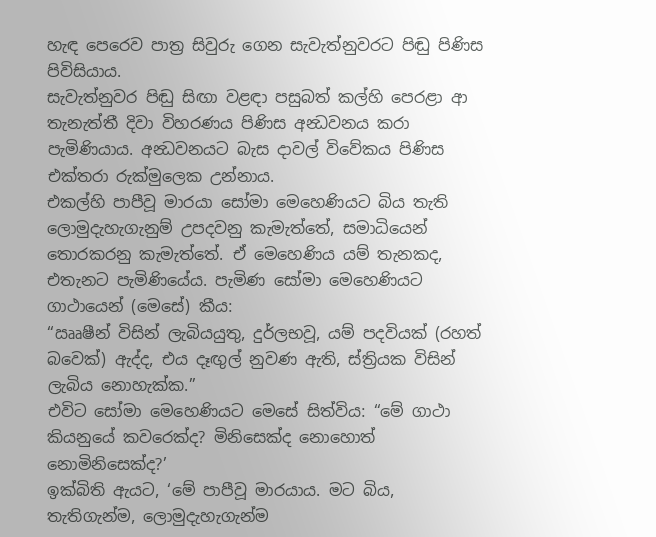හැඳ පෙරෙව පාත්‍ර සිවුරු ගෙන සැවැත්නුවරට පිඬු පිණිස පිවිසියාය.
සැවැත්නුවර පිඬු සිඟා වළඳා පසුබත් කල්හි පෙරළා ආ තැනැත්තී දිවා විහරණය පිණිස අන්‍ධවනය කරා පැමිණියාය. අන්‍ධවනයට බැස දාවල් විවේකය පිණිස එක්තරා රුක්මුලෙක උන්නාය.
එකල්හි පාපීවූ මාරයා සෝමා මෙහෙණියට බිය තැති ලොමුදැහැගැනුම් උපදවනු කැමැත්තේ, සමාධියෙන් තොරකරනු කැමැත්තේ. ඒ මෙහෙණිය යම් තැනකද, එතැනට පැමිණියේය. පැමිණ සෝමා මෙහෙණියට ගාථායෙන් (මෙසේ) කීය:
“ඎෂීන් විසින් ලැබියයුතු, දුර්ලභවූ, යම් පදවියක් (රහත් බවෙක්) ඇද්ද, එය දෑඟුල් නුවණ ඇති, ස්ත්‍රියක විසින් ලැබිය නොහැක්ක.”
එවිට සෝමා මෙහෙණියට මෙසේ සිත්විය: “මේ ගාථා කියනුයේ කවරෙක්ද? මිනිසෙක්ද නොහොත් නොමිනිසෙක්ද?’
ඉක්බිති ඇයට, ‘මේ පාපීවූ මාරයාය. මට බිය, තැතිගැන්ම, ලොමුදැහැගැන්ම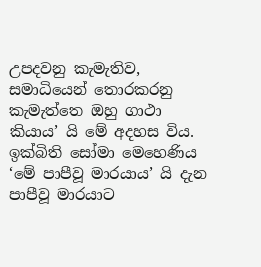උපදවනු කැමැතිව, සමාධියෙන් තොරකරනු කැමැත්තෙ ඔහු ගාථා කියාය’ යි මේ අදහස විය.
ඉක්බිති සෝමා මෙහෙණිය ‘මේ පාපීවූ මාරයාය’ යි දැන පාපීවූ මාරයාට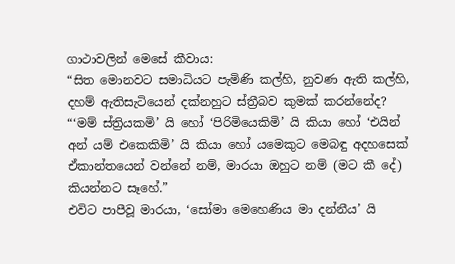ගාථාවලින් මෙසේ කීවාය:
“සිත මොනවට සමාධියට පැමිණි කල්හි, නුවණ ඇති කල්හි, දහම් ඇතිසැටියෙන් දක්නහුට ස්ත්‍රීබව කුමක් කරන්නේද?
“‘මම් ස්ත්‍රියකමි’ යි හෝ ‘පිරිමියෙකිමි’ යි කියා හෝ ‘එයින් අන් යම් එකෙකිමි’ යි කියා හෝ යමෙකුට මෙබඳු අදහසෙක් ඒකාන්තයෙන් වන්නේ නම්, මාරයා ඔහුට නම් (මට කී දේ) කියන්නට සෑහේ.”
එවිට පාපීවූ මාරයා, ‘සෝමා මෙහෙණිය මා දන්නීය’ යි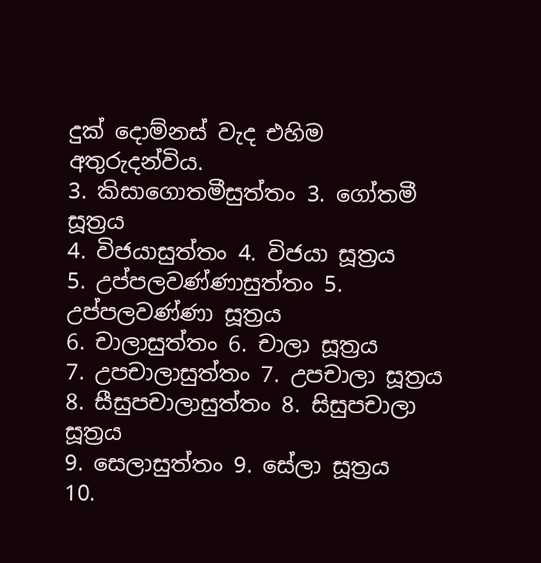දුක් දොම්නස් වැද එහිම අතුරුදන්විය.
3. කිසාගොතමීසුත්තං 3. ගෝතමී සූත්‍රය
4. විජයාසුත්තං 4. විජයා සූත්‍රය
5. උප්පලවණ්ණාසුත්තං 5. උප්පලවණ්ණා සූත්‍රය
6. චාලාසුත්තං 6. චාලා සූත්‍රය
7. උපචාලාසුත්තං 7. උපචාලා සූත්‍රය
8. සීසුපචාලාසුත්තං 8. සිසුපචාලා සූත්‍රය
9. සෙලාසුත්තං 9. සේලා සූත්‍රය
10.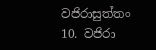වජිරාසුත්තං 10. වජිරා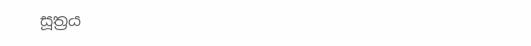සූත්‍රය